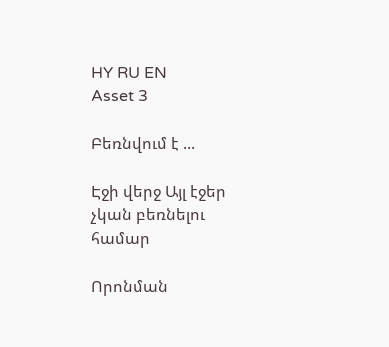HY RU EN
Asset 3

Բեռնվում է ...

Էջի վերջ Այլ էջեր չկան բեռնելու համար

Որոնման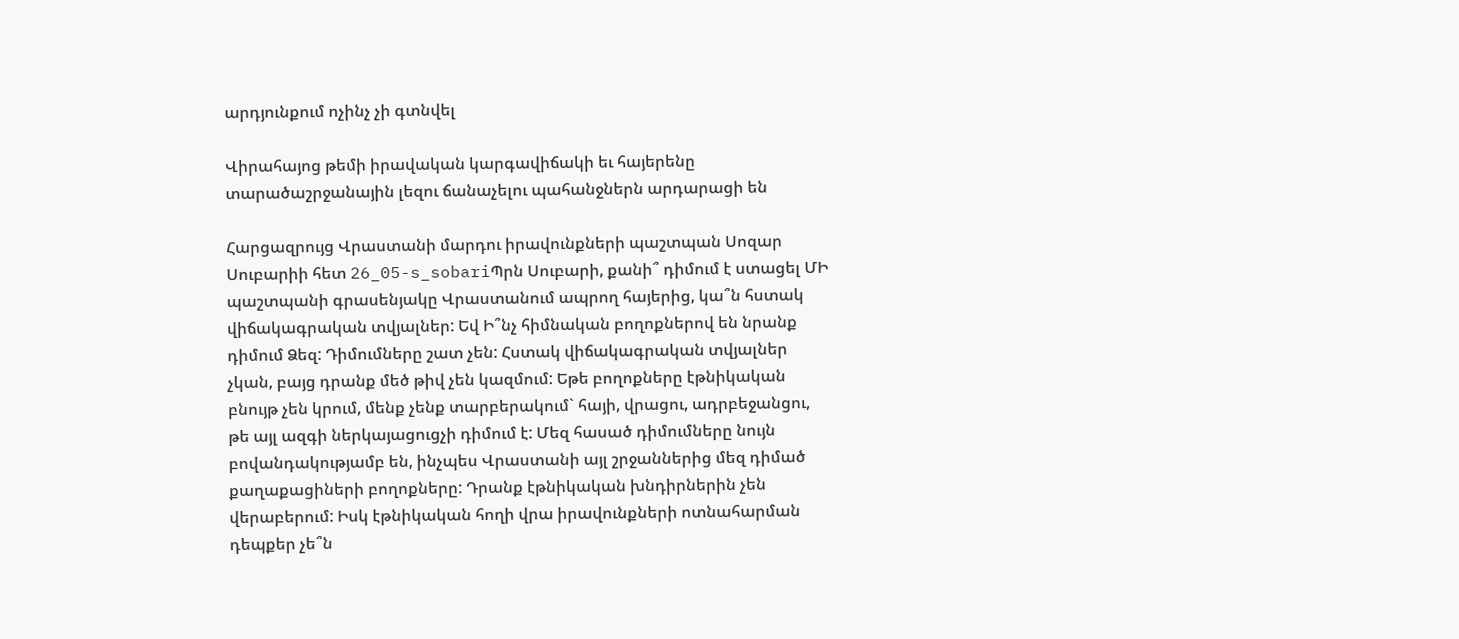արդյունքում ոչինչ չի գտնվել

Վիրահայոց թեմի իրավական կարգավիճակի եւ հայերենը տարածաշրջանային լեզու ճանաչելու պահանջներն արդարացի են

Հարցազրույց Վրաստանի մարդու իրավունքների պաշտպան Սոզար Սուբարիի հետ 26_05-s_sobariՊրն Սուբարի, քանի՞ դիմում է ստացել ՄԻ պաշտպանի գրասենյակը Վրաստանում ապրող հայերից, կա՞ն հստակ վիճակագրական տվյալներ: Եվ Ի՞նչ հիմնական բողոքներով են նրանք դիմում Ձեզ: Դիմումները շատ չեն: Հստակ վիճակագրական տվյալներ չկան, բայց դրանք մեծ թիվ չեն կազմում: Եթե բողոքները էթնիկական բնույթ չեն կրում, մենք չենք տարբերակում` հայի, վրացու, ադրբեջանցու, թե այլ ազգի ներկայացուցչի դիմում է: Մեզ հասած դիմումները նույն բովանդակությամբ են, ինչպես Վրաստանի այլ շրջաններից մեզ դիմած քաղաքացիների բողոքները: Դրանք էթնիկական խնդիրներին չեն վերաբերում: Իսկ էթնիկական հողի վրա իրավունքների ոտնահարման դեպքեր չե՞ն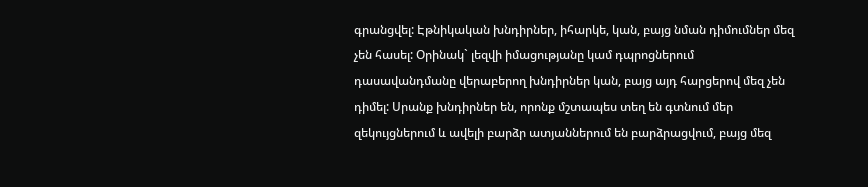գրանցվել: Էթնիկական խնդիրներ, իհարկե, կան, բայց նման դիմումներ մեզ չեն հասել: Օրինակ` լեզվի իմացությանը կամ դպրոցներում դասավանդմանը վերաբերող խնդիրներ կան, բայց այդ հարցերով մեզ չեն դիմել: Սրանք խնդիրներ են, որոնք մշտապես տեղ են գտնում մեր զեկույցներում և ավելի բարձր ատյաններում են բարձրացվում, բայց մեզ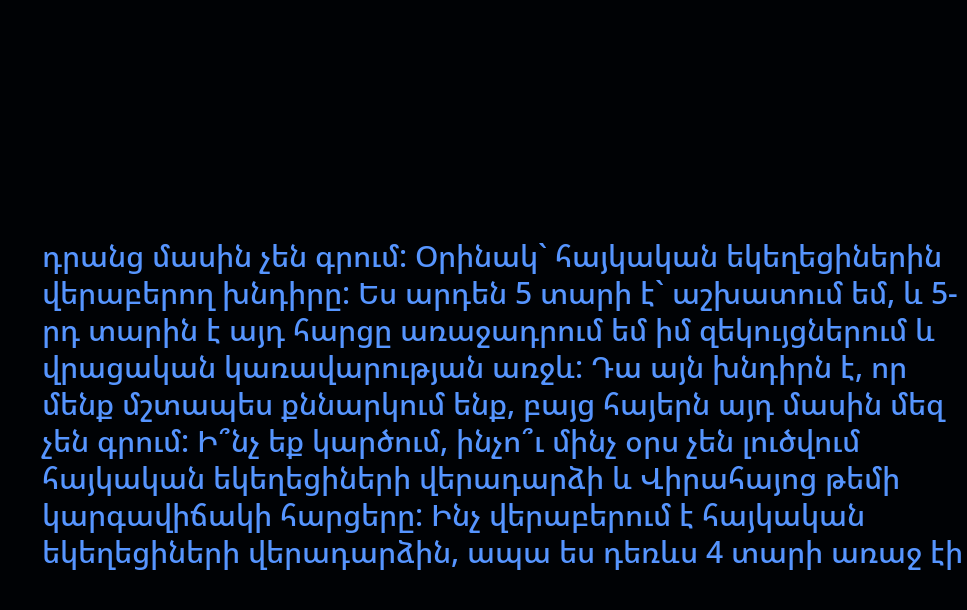դրանց մասին չեն գրում: Օրինակ` հայկական եկեղեցիներին վերաբերող խնդիրը: Ես արդեն 5 տարի է` աշխատում եմ, և 5-րդ տարին է այդ հարցը առաջադրում եմ իմ զեկույցներում և վրացական կառավարության առջև: Դա այն խնդիրն է, որ մենք մշտապես քննարկում ենք, բայց հայերն այդ մասին մեզ չեն գրում: Ի՞նչ եք կարծում, ինչո՞ւ մինչ օրս չեն լուծվում հայկական եկեղեցիների վերադարձի և Վիրահայոց թեմի կարգավիճակի հարցերը: Ինչ վերաբերում է հայկական եկեղեցիների վերադարձին, ապա ես դեռևս 4 տարի առաջ էի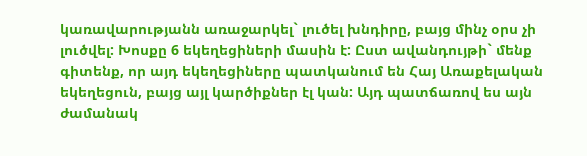կառավարությանն առաջարկել` լուծել խնդիրը, բայց մինչ օրս չի լուծվել: Խոսքը 6 եկեղեցիների մասին է: Ըստ ավանդույթի` մենք գիտենք, որ այդ եկեղեցիները պատկանում են Հայ Առաքելական եկեղեցուն, բայց այլ կարծիքներ էլ կան: Այդ պատճառով ես այն ժամանակ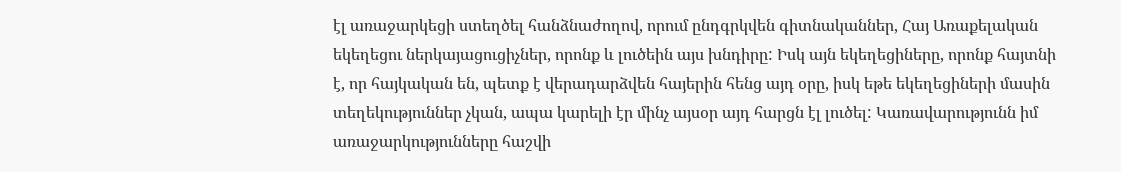էլ առաջարկեցի ստեղծել հանձնաժողով, որում ընդգրկվեն գիտնականներ, Հայ Առաքելական եկեղեցու ներկայացուցիչներ, որոնք և լուծեին այս խնդիրը: Իսկ այն եկեղեցիները, որոնք հայտնի է, որ հայկական են, պետք է վերադարձվեն հայերին հենց այդ օրը, իսկ եթե եկեղեցիների մասին տեղեկություններ չկան, ապա կարելի էր մինչ այսօր այդ հարցն էլ լուծել: Կառավարությունն իմ առաջարկությունները հաշվի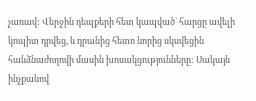չառավ: Վերջին դեպքերի հետ կապված` հարցը ավելի կոպիտ դրվեց, և դրանից հետո նորից սկսվեցին հանձնաժողովի մասին խոսակցությունները: Սակայն ինչքանով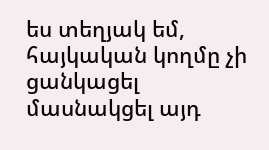ես տեղյակ եմ, հայկական կողմը չի ցանկացել մասնակցել այդ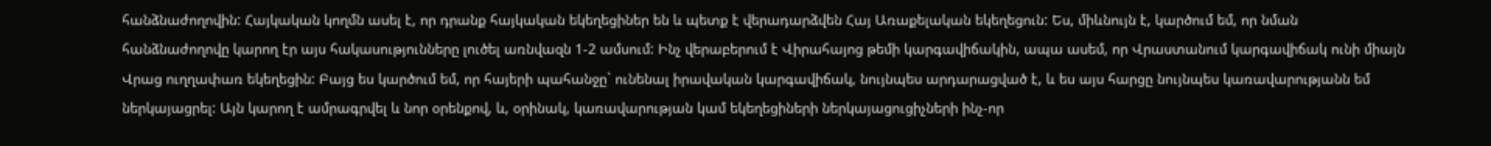հանձնաժողովին: Հայկական կողմն ասել է, որ դրանք հայկական եկեղեցիներ են և պետք է վերադարձվեն Հայ Առաքելական եկեղեցուն: Ես, միևնույն է, կարծում եմ, որ նման հանձնաժողովը կարող էր այս հակասությունները լուծել առնվազն 1-2 ամսում: Ինչ վերաբերում է Վիրահայոց թեմի կարգավիճակին, ապա ասեմ, որ Վրաստանում կարգավիճակ ունի միայն Վրաց ուղղափառ եկեղեցին: Բայց ես կարծում եմ, որ հայերի պահանջը` ունենալ իրավական կարգավիճակ, նույնպես արդարացված է, և ես այս հարցը նույնպես կառավարությանն եմ ներկայացրել: Այն կարող է ամրագրվել և նոր օրենքով, և, օրինակ, կառավարության կամ եկեղեցիների ներկայացուցիչների ինչ-որ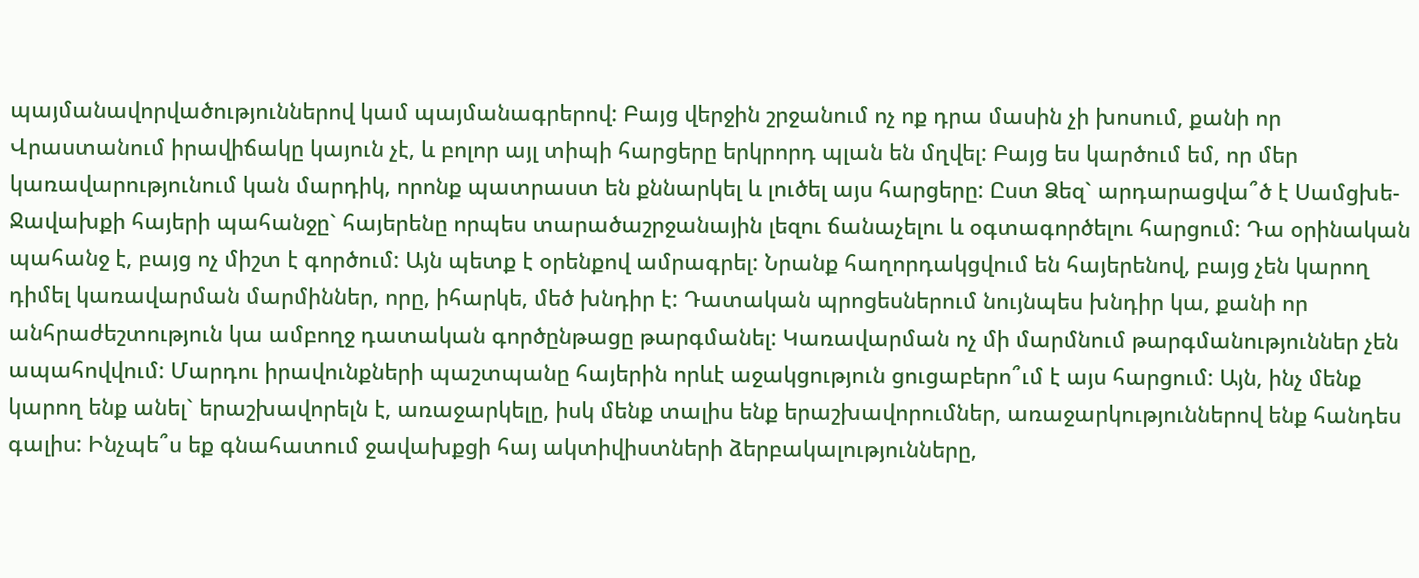պայմանավորվածություններով կամ պայմանագրերով: Բայց վերջին շրջանում ոչ ոք դրա մասին չի խոսում, քանի որ Վրաստանում իրավիճակը կայուն չէ, և բոլոր այլ տիպի հարցերը երկրորդ պլան են մղվել: Բայց ես կարծում եմ, որ մեր կառավարությունում կան մարդիկ, որոնք պատրաստ են քննարկել և լուծել այս հարցերը: Ըստ Ձեզ` արդարացվա՞ծ է Սամցխե-Ջավախքի հայերի պահանջը` հայերենը որպես տարածաշրջանային լեզու ճանաչելու և օգտագործելու հարցում: Դա օրինական պահանջ է, բայց ոչ միշտ է գործում: Այն պետք է օրենքով ամրագրել: Նրանք հաղորդակցվում են հայերենով, բայց չեն կարող դիմել կառավարման մարմիններ, որը, իհարկե, մեծ խնդիր է: Դատական պրոցեսներում նույնպես խնդիր կա, քանի որ անհրաժեշտություն կա ամբողջ դատական գործընթացը թարգմանել: Կառավարման ոչ մի մարմնում թարգմանություններ չեն ապահովվում: Մարդու իրավունքների պաշտպանը հայերին որևէ աջակցություն ցուցաբերո՞ւմ է այս հարցում: Այն, ինչ մենք կարող ենք անել` երաշխավորելն է, առաջարկելը, իսկ մենք տալիս ենք երաշխավորումներ, առաջարկություններով ենք հանդես գալիս: Ինչպե՞ս եք գնահատում ջավախքցի հայ ակտիվիստների ձերբակալությունները,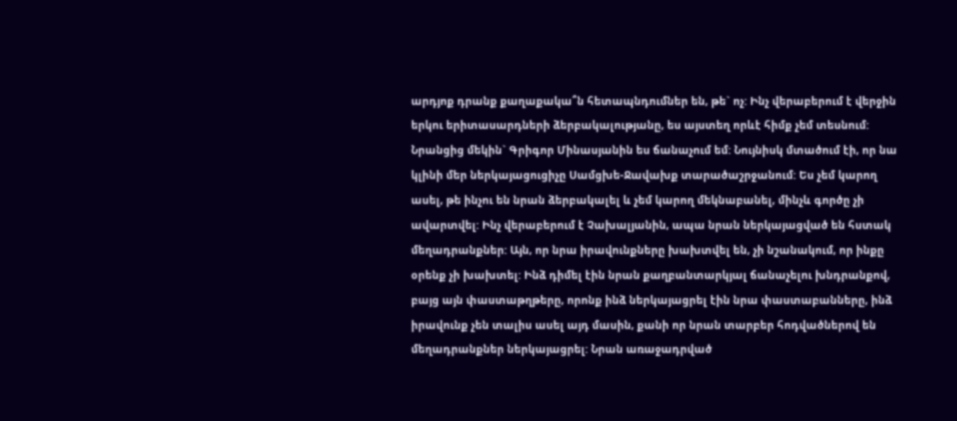արդյոք դրանք քաղաքակա՞ն հետապնդումներ են, թե` ոչ: Ինչ վերաբերում է վերջին երկու երիտասարդների ձերբակալությանը, ես այստեղ որևէ հիմք չեմ տեսնում: Նրանցից մեկին` Գրիգոր Մինասյանին ես ճանաչում եմ: Նույնիսկ մտածում էի, որ նա կլինի մեր ներկայացուցիչը Սամցխե-Ջավախք տարածաշրջանում: Ես չեմ կարող ասել, թե ինչու են նրան ձերբակալել և չեմ կարող մեկնաբանել, մինչև գործը չի ավարտվել: Ինչ վերաբերում է Չախալյանին, ապա նրան ներկայացված են հստակ մեղադրանքներ: Այն, որ նրա իրավունքները խախտվել են, չի նշանակում, որ ինքը օրենք չի խախտել: Ինձ դիմել էին նրան քաղբանտարկյալ ճանաչելու խնդրանքով, բայց այն փաստաթղթերը, որոնք ինձ ներկայացրել էին նրա փաստաբանները, ինձ իրավունք չեն տալիս ասել այդ մասին, քանի որ նրան տարբեր հոդվածներով են մեղադրանքներ ներկայացրել: Նրան առաջադրված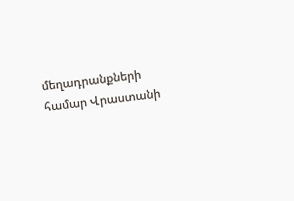մեղադրանքների համար Վրաստանի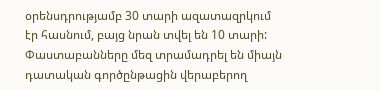օրենսդրությամբ 30 տարի ազատազրկում էր հասնում, բայց նրան տվել են 10 տարի: Փաստաբանները մեզ տրամադրել են միայն դատական գործընթացին վերաբերող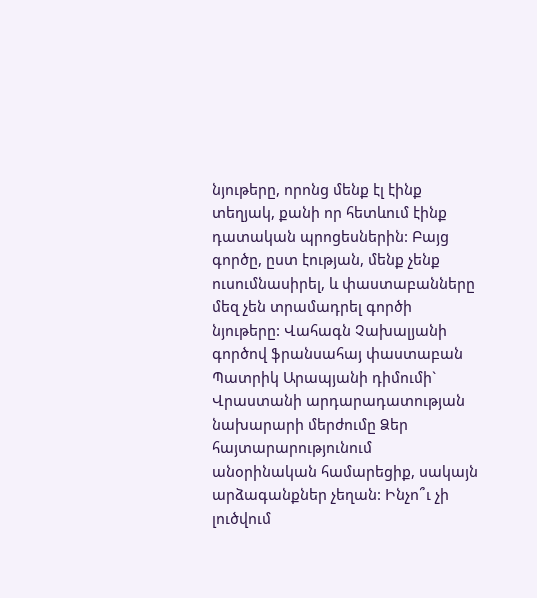նյութերը, որոնց մենք էլ էինք տեղյակ, քանի որ հետևում էինք դատական պրոցեսներին: Բայց գործը, ըստ էության, մենք չենք ուսումնասիրել, և փաստաբանները մեզ չեն տրամադրել գործի նյութերը: Վահագն Չախալյանի գործով ֆրանսահայ փաստաբան Պատրիկ Արապյանի դիմումի` Վրաստանի արդարադատության նախարարի մերժումը Ձեր հայտարարությունում անօրինական համարեցիք, սակայն արձագանքներ չեղան: Ինչո՞ւ չի լուծվում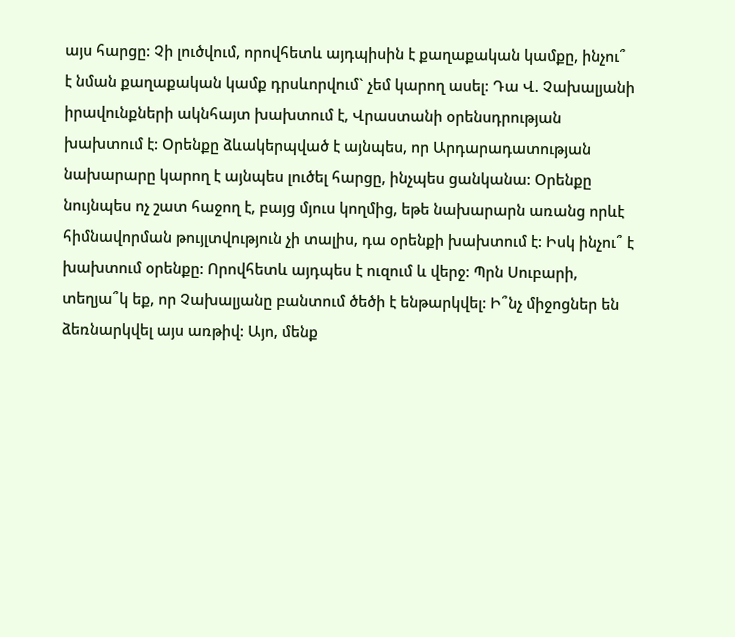այս հարցը: Չի լուծվում, որովհետև այդպիսին է քաղաքական կամքը, ինչու՞ է նման քաղաքական կամք դրսևորվում` չեմ կարող ասել: Դա Վ. Չախալյանի իրավունքների ակնհայտ խախտում է, Վրաստանի օրենսդրության խախտում է: Օրենքը ձևակերպված է այնպես, որ Արդարադատության նախարարը կարող է այնպես լուծել հարցը, ինչպես ցանկանա: Օրենքը նույնպես ոչ շատ հաջող է, բայց մյուս կողմից, եթե նախարարն առանց որևէ հիմնավորման թույլտվություն չի տալիս, դա օրենքի խախտում է: Իսկ ինչու՞ է խախտում օրենքը: Որովհետև այդպես է ուզում և վերջ: Պրն Սուբարի, տեղյա՞կ եք, որ Չախալյանը բանտում ծեծի է ենթարկվել: Ի՞նչ միջոցներ են ձեռնարկվել այս առթիվ: Այո, մենք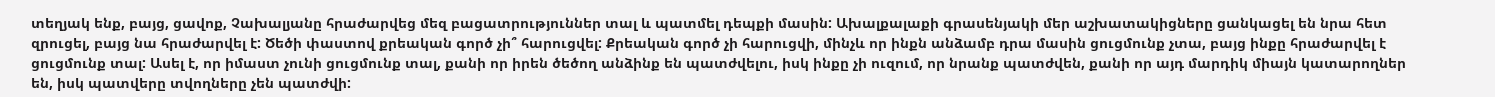տեղյակ ենք, բայց, ցավոք, Չախալյանը հրաժարվեց մեզ բացատրություններ տալ և պատմել դեպքի մասին: Ախալքալաքի գրասենյակի մեր աշխատակիցները ցանկացել են նրա հետ զրուցել, բայց նա հրաժարվել է: Ծեծի փաստով քրեական գործ չի՞ հարուցվել: Քրեական գործ չի հարուցվի, մինչև որ ինքն անձամբ դրա մասին ցուցմունք չտա, բայց ինքը հրաժարվել է ցուցմունք տալ: Ասել է, որ իմաստ չունի ցուցմունք տալ, քանի որ իրեն ծեծող անձինք են պատժվելու, իսկ ինքը չի ուզում, որ նրանք պատժվեն, քանի որ այդ մարդիկ միայն կատարողներ են, իսկ պատվերը տվողները չեն պատժվի: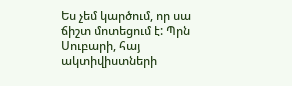Ես չեմ կարծում, որ սա ճիշտ մոտեցում է: Պրն Սուբարի, հայ ակտիվիստների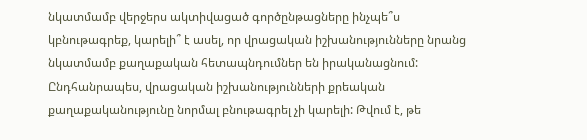նկատմամբ վերջերս ակտիվացած գործընթացները ինչպե՞ս կբնութագրեք, կարելի՞ է ասել, որ վրացական իշխանությունները նրանց նկատմամբ քաղաքական հետապնդումներ են իրականացնում: Ընդհանրապես, վրացական իշխանությունների քրեական քաղաքականությունը նորմալ բնութագրել չի կարելի: Թվում է, թե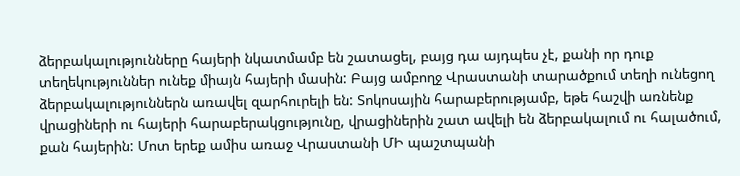ձերբակալությունները հայերի նկատմամբ են շատացել, բայց դա այդպես չէ, քանի որ դուք տեղեկություններ ունեք միայն հայերի մասին: Բայց ամբողջ Վրաստանի տարածքում տեղի ունեցող ձերբակալություններն առավել զարհուրելի են: Տոկոսային հարաբերությամբ, եթե հաշվի առնենք վրացիների ու հայերի հարաբերակցությունը, վրացիներին շատ ավելի են ձերբակալում ու հալածում, քան հայերին: Մոտ երեք ամիս առաջ Վրաստանի ՄԻ պաշտպանի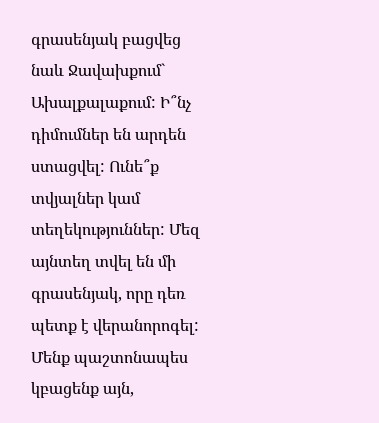գրասենյակ բացվեց նաև Ջավախքում` Ախալքալաքում: Ի՞նչ դիմումներ են արդեն ստացվել: Ունե՞ք տվյալներ կամ տեղեկություններ: Մեզ այնտեղ տվել են մի գրասենյակ, որը դեռ պետք է վերանորոգել: Մենք պաշտոնապես կբացենք այն,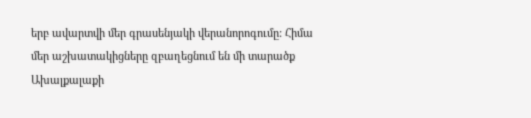երբ ավարտվի մեր գրասենյակի վերանորոգումը: Հիմա մեր աշխատակիցները զբաղեցնում են մի տարածք Ախալքալաքի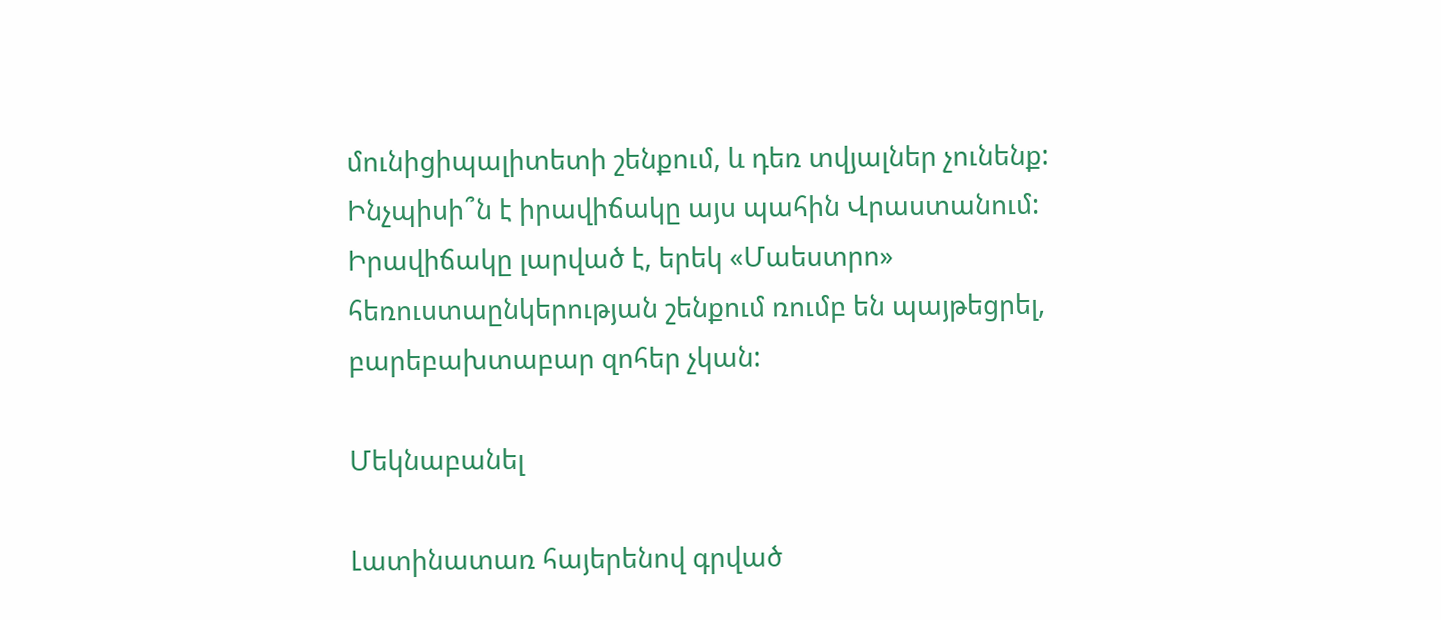մունիցիպալիտետի շենքում, և դեռ տվյալներ չունենք: Ինչպիսի՞ն է իրավիճակը այս պահին Վրաստանում: Իրավիճակը լարված է, երեկ «Մաեստրո» հեռուստաընկերության շենքում ռումբ են պայթեցրել, բարեբախտաբար զոհեր չկան:

Մեկնաբանել

Լատինատառ հայերենով գրված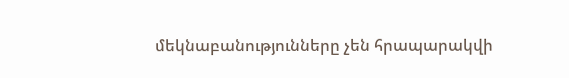մեկնաբանությունները չեն հրապարակվի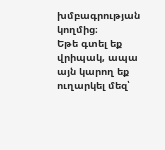խմբագրության կողմից։
Եթե գտել եք վրիպակ, ապա այն կարող եք ուղարկել մեզ՝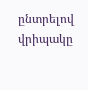ընտրելով վրիպակը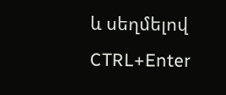և սեղմելով CTRL+Enter